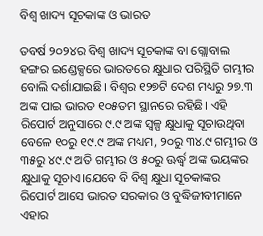ବିଶ୍ୱ ଖାଦ୍ୟ ସୂଚକାଙ୍କ ଓ ଭାରତ

ତବର୍ଷ ୨୦୨୪ର ବିଶ୍ୱ ଖାଦ୍ୟ ସୂଚକାଙ୍କ ବା ଗ୍ଲୋବାଲ ହଙ୍ଗର ଇଣ୍ଡେକ୍ସରେ ଭାରତରେ କ୍ଷୁଧାର ପରିସ୍ଥିତି ଗମ୍ଭୀର ବୋଲି ଦର୍ଶାଯାଇଛି। ବିଶ୍ୱର ୧୨୭ଟି ଦେଶ ମଧ୍ୟରୁ ୨୭.୩ ଅଙ୍କ ପାଇ ଭାରତ ୧୦୫ତମ ସ୍ଥାନରେ ରହିଛି। ଏହି ରିପୋର୍ଟ ଅନୁସାରେ ୯.୯ ଅଙ୍କ ସ୍ବଳ୍ପ କ୍ଷୁଧାକୁ ସୂଚାଉଥିବା ବେଳେ ୧୦ରୁ ୧୯.୯ ଅଙ୍କ ମଧ୍ୟମ, ୨୦ରୁ ୩୪.୯ ଗମ୍ଭୀର ଓ ୩୫ରୁ ୪୯.୯ ଅତି ଗମ୍ଭୀର ଓ ୫୦ରୁ ଊର୍ଦ୍ଧ୍ୱ ଅଙ୍କ ଭୟଙ୍କର କ୍ଷୁଧାକୁ ସୂଚାଏ।ଯେବେ ବି ବିଶ୍ୱ କ୍ଷୁଧା ସୂଚକାଙ୍କର ରିପୋର୍ଟ ଆସେ ଭାରତ ସରକାର ଓ ବୁଦ୍ଧିଜୀବୀମାନେ ଏହାର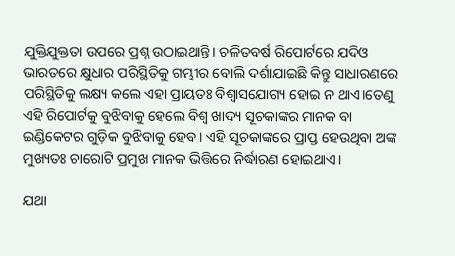ଯୁକ୍ତିଯୁକ୍ତତା ଉପରେ ପ୍ରଶ୍ନ ଉଠାଇଥାନ୍ତି। ଚଳିତବର୍ଷ ରିପୋର୍ଟରେ ଯଦିଓ ଭାରତରେ କ୍ଷୁଧାର ପରିସ୍ଥିତିକୁ ଗମ୍ଭୀର ବୋଲି ଦର୍ଶାଯାଇଛି କିନ୍ତୁ ସାଧାରଣରେ ପରିସ୍ଥିତିକୁ ଲକ୍ଷ୍ୟ କଲେ ଏହା ପ୍ରାୟତଃ ବିଶ୍ୱାସଯୋଗ୍ୟ ହୋଇ ନ ଥାଏ।ତେଣୁ ଏହି ରିପୋର୍ଟକୁ ବୁଝିବାକୁ ହେଲେ ବିଶ୍ୱ ଖାଦ୍ୟ ସୂଚକାଙ୍କର ମାନକ ବା ଇଣ୍ଡିକେଟର ଗୁଡ଼ିକ ବୁଝିବାକୁ ହେବ। ଏହି ସୂଚକାଙ୍କରେ ପ୍ରାପ୍ତ ହେଉଥିବା ଅଙ୍କ ମୁଖ୍ୟତଃ ଚାରୋଟି ପ୍ରମୁଖ ମାନକ ଭିତ୍ତିରେ ନିର୍ଦ୍ଧାରଣ ହୋଇଥାଏ।

ଯଥା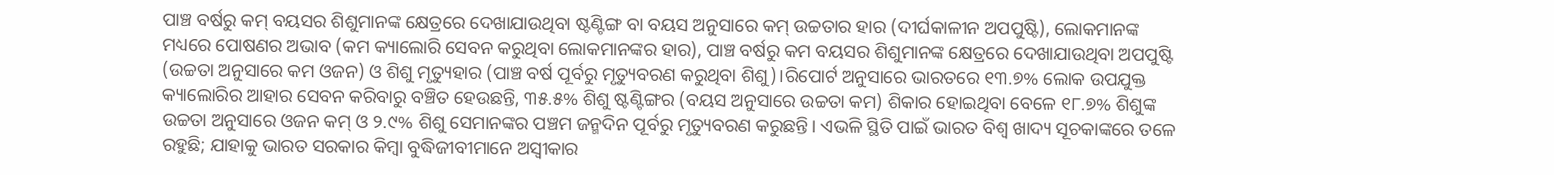ପାଞ୍ଚ ବର୍ଷରୁ କମ୍‌ ବୟସର ଶିଶୁମାନଙ୍କ କ୍ଷେତ୍ରରେ ଦେଖାଯାଉଥିବା ଷ୍ଟଣ୍ଟିଙ୍ଗ ବା ବୟସ ଅନୁସାରେ କମ୍‌ ଉଚ୍ଚତାର ହାର (ଦୀର୍ଘକାଳୀନ ଅପପୁଷ୍ଟି), ଲୋକମାନଙ୍କ ମଧ୍ୟରେ ପୋଷଣର ଅଭାବ (କମ କ୍ୟାଲୋରି ସେବନ କରୁଥିବା ଲୋକମାନଙ୍କର ହାର), ପାଞ୍ଚ ବର୍ଷରୁ କମ ବୟସର ଶିଶୁମାନଙ୍କ କ୍ଷେତ୍ରରେ ଦେଖାଯାଉଥିବା ଅପପୁଷ୍ଟି (ଉଚ୍ଚତା ଅନୁସାରେ କମ ଓଜନ) ଓ ଶିଶୁ ମୃତ୍ୟୁହାର (ପାଞ୍ଚ ବର୍ଷ ପୂର୍ବରୁ ମୃତ୍ୟୁବରଣ କରୁଥିବା ଶିଶୁ)।ରିପୋର୍ଟ ଅନୁସାରେ ଭାରତରେ ୧୩.୭% ଲୋକ ଉପଯୁକ୍ତ କ୍ୟାଲୋରିର ଆହାର ସେବନ କରିବାରୁ ବଞ୍ଚିତ ହେଉଛନ୍ତି, ୩୫.୫% ଶିଶୁ ଷ୍ଟଣ୍ଟିଙ୍ଗର (ବୟସ ଅନୁସାରେ ଉଚ୍ଚତା କମ) ଶିକାର ହୋଇଥିବା ବେଳେ ୧୮.୭% ଶିଶୁଙ୍କ ଉଚ୍ଚତା ଅନୁସାରେ ଓଜନ କମ୍‌ ଓ ୨.୯% ଶିଶୁ ସେମାନଙ୍କର ପଞ୍ଚମ ଜନ୍ମଦିନ ପୂର୍ବରୁ ମୃତ୍ୟୁବରଣ କରୁଛନ୍ତି। ଏଭଳି ସ୍ଥିତି ପାଇଁ ଭାରତ ବିଶ୍ୱ ଖାଦ୍ୟ ସୂଚକାଙ୍କରେ ତଳେ ରହୁଛି; ଯାହାକୁ ଭାରତ ସରକାର କିମ୍ବା ବୁଦ୍ଧିଜୀବୀମାନେ ଅସ୍ବୀକାର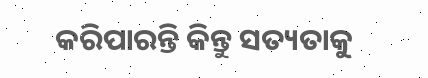କରିପାରନ୍ତି କିନ୍ତୁ ସତ୍ୟତାକୁ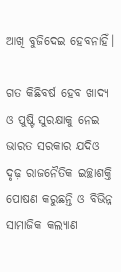ଆଖି ବୁଜିଦେଇ ହେବନାହିଁ।

ଗତ କିଛିବର୍ଷ ହେବ ଖାଦ୍ୟ ଓ ପୁଷ୍ଟି ସୁରକ୍ଷାକୁ ନେଇ ଭାରତ ସରକାର ଯଦିଓ ଦୃଢ଼ ରାଜନୈତିକ ଇଚ୍ଛାଶକ୍ତି ପୋଷଣ କରୁଛନ୍ତି ଓ ବିଭିନ୍ନ ସାମାଜିକ କଲ୍ୟାଣ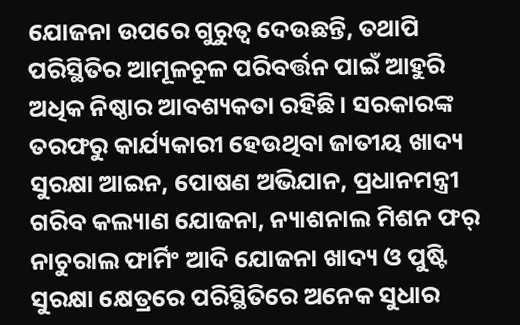ଯୋଜନା ଉପରେ ଗୁରୁତ୍ୱ ଦେଉଛନ୍ତି, ତଥାପି ପରିସ୍ଥିତିର ଆମୂଳଚୂଳ ପରିବର୍ତ୍ତନ ପାଇଁ ଆହୁରି ଅଧିକ ନିଷ୍ଠାର ଆବଶ୍ୟକତା ରହିଛି। ସରକାରଙ୍କ ତରଫରୁ କାର୍ଯ୍ୟକାରୀ ହେଉଥିବା ଜାତୀୟ ଖାଦ୍ୟ ସୁରକ୍ଷା ଆଇନ, ପୋଷଣ ଅଭିଯାନ, ପ୍ରଧାନମନ୍ତ୍ରୀ ଗରିବ କଲ୍ୟାଣ ଯୋଜନା, ନ୍ୟାଶନାଲ ମିଶନ ଫର୍‌ ନାଚୁରାଲ ଫାର୍ମିଂ ଆଦି ଯୋଜନା ଖାଦ୍ୟ ଓ ପୁଷ୍ଟି ସୁରକ୍ଷା କ୍ଷେତ୍ରରେ ପରିସ୍ଥିତିରେ ଅନେକ ସୁଧାର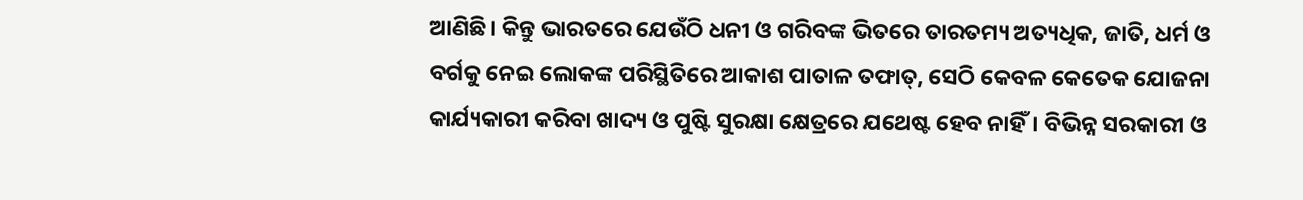ଆଣିଛି। କିନ୍ତୁ ଭାରତରେ ଯେଉଁଠି ଧନୀ ଓ ଗରିବଙ୍କ ଭିତରେ ତାରତମ୍ୟ ଅତ୍ୟଧିକ, ଜାତି, ଧର୍ମ ଓ ବର୍ଗକୁ ନେଇ ଲୋକଙ୍କ ପରିସ୍ଥିତିରେ ଆକାଶ ପାତାଳ ତଫାତ୍‌, ସେଠି କେବଳ କେତେକ ଯୋଜନା କାର୍ଯ୍ୟକାରୀ କରିବା ଖାଦ୍ୟ ଓ ପୁଷ୍ଟି ସୁରକ୍ଷା କ୍ଷେତ୍ରରେ ଯଥେଷ୍ଟ ହେବ ନାହିଁ। ବିଭିନ୍ନ ସରକାରୀ ଓ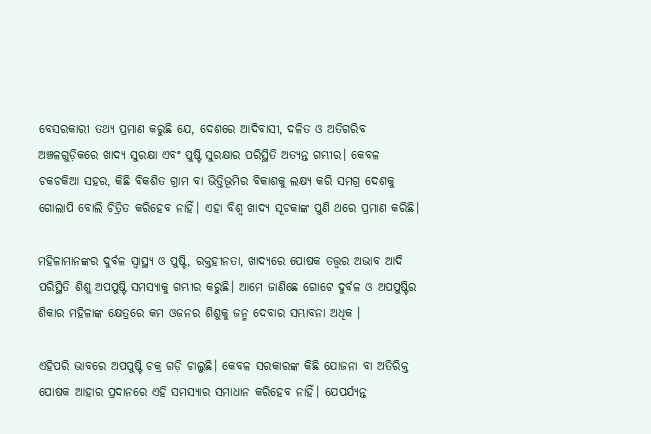ବେସରକାରୀ ତଥ୍ୟ ପ୍ରମାଣ କରୁଛି ଯେ, ଦେଶରେ ଆଦିବାସୀ, ଦଳିତ ଓ ଅତିଗରିବ ଅଞ୍ଚଳଗୁଡ଼ିକରେ ଖାଦ୍ୟ ସୁରକ୍ଷା ଏବଂ ପୁଷ୍ଟି ସୁରକ୍ଷାର ପରିସ୍ଥିତି ଅତ୍ୟନ୍ତ ଗମ୍ଭୀର। କେବଳ ଚକଚକିଆ ସହର, କିଛି ବିକଶିତ ଗ୍ରାମ ବା ଭିତ୍ତିଭୂମିର ବିକାଶକୁ ଲକ୍ଷ୍ୟ କରି ସମଗ୍ର ଦେଶକୁ ଗୋଲାପି ବୋଲି ଚିତ୍ରିତ କରିହେବ ନାହିଁ। ଏହା ବିଶ୍ୱ ଖାଦ୍ୟ ସୂଚକାଙ୍କ ପୁଣି ଥରେ ପ୍ରମାଣ କରିଛି।

ମହିଳାମାନଙ୍କର ଦୁର୍ବଳ ସ୍ବାସ୍ଥ୍ୟ ଓ ପୁଷ୍ଟି, ରକ୍ତହୀନତା, ଖାଦ୍ୟରେ ପୋଷକ ତତ୍ତ୍ୱର ଅଭାବ ଆଦି ପରିସ୍ଥିତି ଶିଶୁ ଅପପୁଷ୍ଟି ସମସ୍ୟାକୁ ଗମ୍ଭୀର କରୁଛି। ଆମେ ଜାଣିଛେ ଗୋଟେ ଦୁର୍ବଳ ଓ ଅପପୁଷ୍ଟିର ଶିକାର ମହିଳାଙ୍କ କ୍ଷେତ୍ରରେ କମ ଓଜନର ଶିଶୁକୁ ଜନ୍ମ ଦେବାର ସମ୍ଭାବନା ଅଧିକ ।

ଏହିପରି ଭାବରେ ଅପପୁଷ୍ଟି ଚକ୍ର ଗଡ଼ି ଚାଲୁଛି। କେବଳ ସରକାରଙ୍କ କିଛି ଯୋଜନା ବା ଅତିରିକ୍ତ ପୋଷକ ଆହାର ପ୍ରଦାନରେ ଏହି ସମସ୍ୟାର ସମାଧାନ କରିହେବ ନାହିଁ। ଯେପର୍ଯ୍ୟନ୍ତ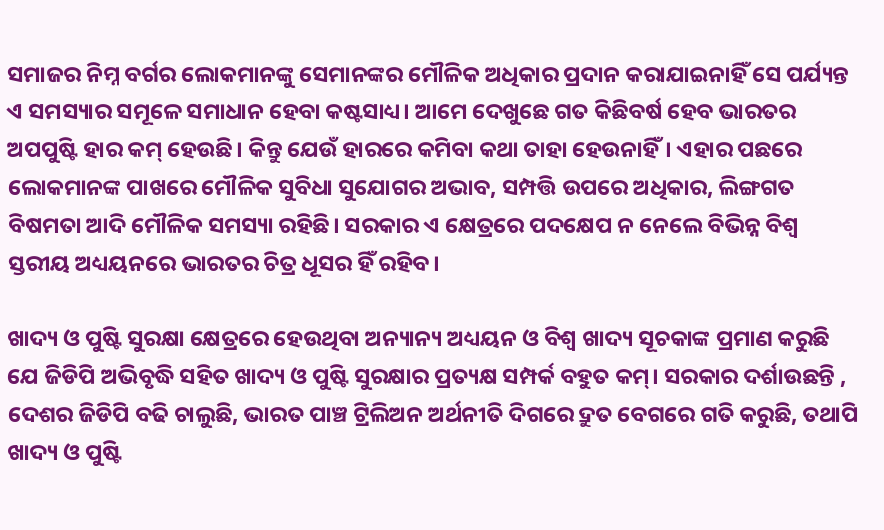ସମାଜର ନିମ୍ନ ବର୍ଗର ଲୋକମାନଙ୍କୁ ସେମାନଙ୍କର ମୌଳିକ ଅଧିକାର ପ୍ରଦାନ କରାଯାଇନାହିଁ ସେ ପର୍ଯ୍ୟନ୍ତ ଏ ସମସ୍ୟାର ସମୂଳେ ସମାଧାନ ହେବା କଷ୍ଟସାଧ୍ୟ। ଆମେ ଦେଖୁଛେ ଗତ କିଛିବର୍ଷ ହେବ ଭାରତର ଅପପୁଷ୍ଟି ହାର କମ୍‌ ହେଉଛି। କିନ୍ତୁ ଯେଉଁ ହାରରେ କମିବା କଥା ତାହା ହେଉନାହିଁ। ଏହାର ପଛରେ ଲୋକମାନଙ୍କ ପାଖରେ ମୌଳିକ ସୁବିଧା ସୁଯୋଗର ଅଭାବ, ସମ୍ପତ୍ତି ଉପରେ ଅଧିକାର, ଲିଙ୍ଗଗତ ବିଷମତା ଆଦି ମୌଳିକ ସମସ୍ୟା ରହିଛି। ସରକାର ଏ କ୍ଷେତ୍ରରେ ପଦକ୍ଷେପ ନ ନେଲେ ବିଭିନ୍ନ ବିଶ୍ୱ ସ୍ତରୀୟ ଅଧ୍ୟୟନରେ ଭାରତର ଚିତ୍ର ଧୂସର ହିଁ ରହିବ।

ଖାଦ୍ୟ ଓ ପୁଷ୍ଟି ସୁରକ୍ଷା କ୍ଷେତ୍ରରେ ହେଉଥିବା ଅନ୍ୟାନ୍ୟ ଅଧ୍ୟୟନ ଓ ବିଶ୍ୱ ଖାଦ୍ୟ ସୂଚକାଙ୍କ ପ୍ରମାଣ କରୁଛି ଯେ ଜିଡିପି ଅଭିବୃଦ୍ଧି ସହିତ ଖାଦ୍ୟ ଓ ପୁଷ୍ଟି ସୁରକ୍ଷାର ପ୍ରତ୍ୟକ୍ଷ ସମ୍ପର୍କ ବହୁତ କମ୍‌। ସରକାର ଦର୍ଶାଉଛନ୍ତି , ଦେଶର ଜିଡିପି ବଢି ଚାଲୁଛି, ଭାରତ ପାଞ୍ଚ ଟ୍ରିଲିଅନ ଅର୍ଥନୀତି ଦିଗରେ ଦ୍ରୁତ ବେଗରେ ଗତି କରୁଛି, ତଥାପି ଖାଦ୍ୟ ଓ ପୁଷ୍ଟି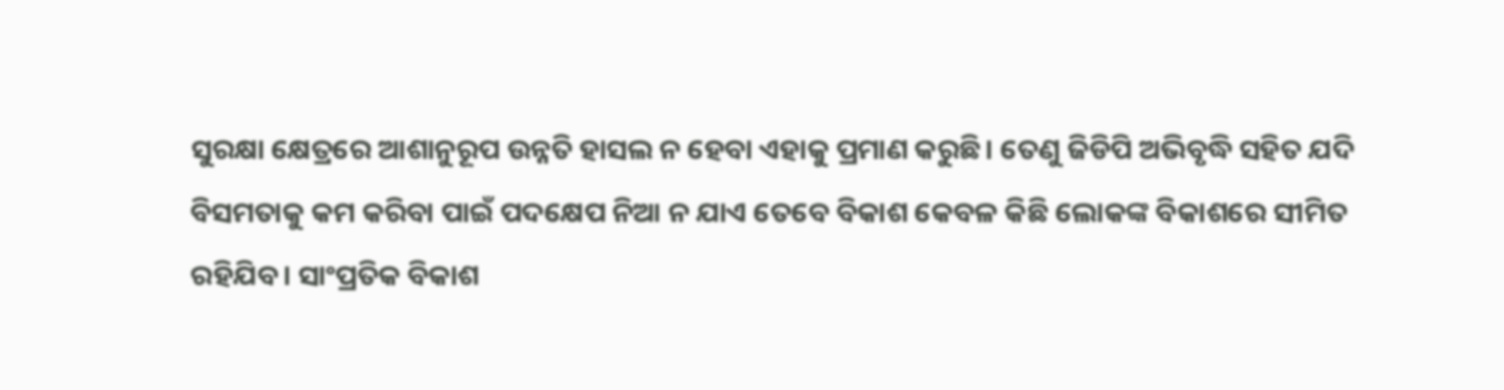ସୁରକ୍ଷା କ୍ଷେତ୍ରରେ ଆଶାନୁରୂପ ଉନ୍ନତି ହାସଲ ନ ହେବା ଏହାକୁ ପ୍ରମାଣ କରୁଛି। ତେଣୁ ଜିଡିପି ଅଭିବୃଦ୍ଧି ସହିତ ଯଦି ବିସମତାକୁ କମ କରିବା ପାଇଁ ପଦକ୍ଷେପ ନିଆ ନ ଯାଏ ତେବେ ବିକାଶ କେବଳ କିଛି ଲୋକଙ୍କ ବିକାଶରେ ସୀମିତ ରହିଯିବ। ସାଂପ୍ରତିକ ବିକାଶ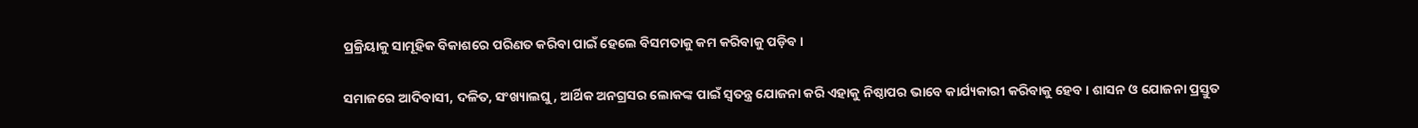ପ୍ରକ୍ରିୟାକୁ ସାମୂହିକ ବିକାଶରେ ପରିଣତ କରିବା ପାଇଁ ହେଲେ ବିସମତାକୁ କମ କରିବାକୁ ପଡ଼ିବ।

ସମାଜରେ ଆଦିବାସୀ, ଦଳିତ, ସଂଖ୍ୟାଲଘୁ, ଆର୍ଥିକ ଅନଗ୍ରସର ଲୋକଙ୍କ ପାଇଁ ସ୍ବତନ୍ତ୍ର ଯୋଜନା କରି ଏହାକୁ ନିଷ୍ଠାପର ଭାବେ କାର୍ଯ୍ୟକାରୀ କରିବାକୁ ହେବ। ଶାସନ ଓ ଯୋଜନା ପ୍ରସ୍ତୁତ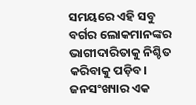ସମୟରେ ଏହି ସବୁ ବର୍ଗର ଲୋକମାନଙ୍କର ଭାଗୀଦାରିତାକୁ ନିଶ୍ଚିତ କରିବାକୁ ପଡ଼ିବ। ଜନସଂଖ୍ୟାର ଏକ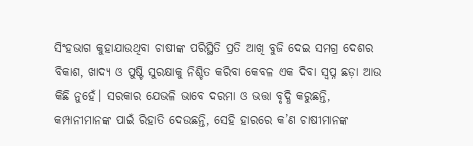ସିଂହଭାଗ କୁହାଯାଉଥିବା ଚାଷୀଙ୍କ ପରିସ୍ଥିତି ପ୍ରତି ଆଖି ବୁଜି ଦେଇ ସମଗ୍ର ଦେଶର ବିକାଶ, ଖାଦ୍ୟ ଓ ପୁଷ୍ଟି ସୁରକ୍ଷାକୁ ନିଶ୍ଚିତ କରିବା କେବଳ ଏକ ଦିବା ସ୍ବପ୍ନ ଛଡ଼ା ଆଉ କିଛି ନୁହେଁ। ସରକାର ଯେଭଳି ଭାବେ ଦରମା ଓ ଭତ୍ତା ବୃଦ୍ଧି କରୁଛନ୍ତି, କମ୍ପାନୀମାନଙ୍କ ପାଇଁ ରିହାତି ଦେଉଛନ୍ତି, ସେହି ହାରରେ କ’ଣ ଚାଷୀମାନଙ୍କ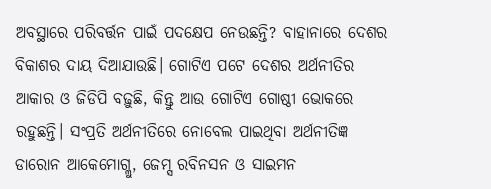ଅବସ୍ଥାରେ ପରିବର୍ତ୍ତନ ପାଇଁ ପଦକ୍ଷେପ ନେଉଛନ୍ତି? ବାହାନାରେ ଦେଶର ବିକାଶର ଦାୟ ଦିଆଯାଉଛି। ଗୋଟିଏ ପଟେ ଦେଶର ଅର୍ଥନୀତିର ଆକାର ଓ ଜିଡିପି ବଢ଼ୁଛି, କିନ୍ତୁ ଆଉ ଗୋଟିଏ ଗୋଷ୍ଠୀ ଭୋକରେ ରହୁଛନ୍ତି। ସଂପ୍ରତି ଅର୍ଥନୀତିରେ ନୋବେଲ ପାଇଥିବା ଅର୍ଥନୀତିଜ୍ଞ ଡାରୋନ ଆକେମୋଗ୍ଲୁ, ଜେମ୍ସ ରବିନସନ ଓ ସାଇମନ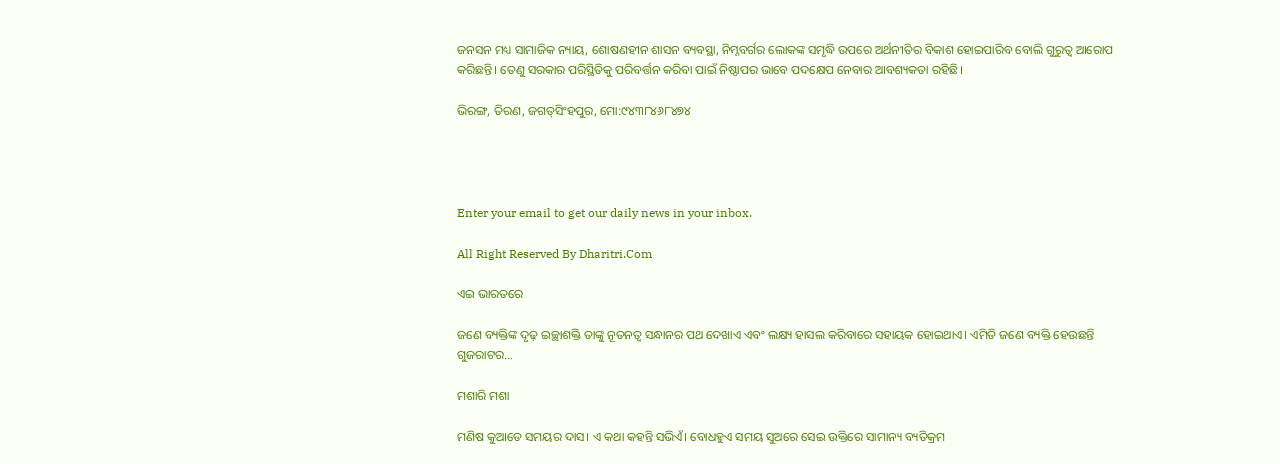ଜନସନ ମଧ୍ୟ ସାମାଜିକ ନ୍ୟାୟ, ଶୋଷଣହୀନ ଶାସନ ବ୍ୟବସ୍ଥା, ନିମ୍ନବର୍ଗର ଲୋକଙ୍କ ସମୃଦ୍ଧି ଉପରେ ଅର୍ଥନୀତିର ବିକାଶ ହୋଇପାରିବ ବୋଲି ଗୁରୁତ୍ୱ ଆରୋପ କରିଛନ୍ତି। ତେଣୁ ସରକାର ପରିସ୍ଥିତିକୁ ପରିବର୍ତ୍ତନ କରିବା ପାଇଁ ନିଷ୍ଠାପର ଭାବେ ପଦକ୍ଷେପ ନେବାର ଆବଶ୍ୟକତା ରହିଛି।

ଭିରଙ୍ଗ, ତିରଣ, ଜଗତ୍‌ସିଂହପୁର, ମୋ:୯୪୩୮୪୬୮୪୭୪




Enter your email to get our daily news in your inbox.

All Right Reserved By Dharitri.Com

ଏଇ ଭାରତରେ

ଜଣେ ବ୍ୟକ୍ତିଙ୍କ ଦୃଢ଼ ଇଚ୍ଛାଶକ୍ତି ତାଙ୍କୁ ନୂତନତ୍ୱ ସନ୍ଧାନର ପଥ ଦେଖାଏ ଏବଂ ଲକ୍ଷ୍ୟ ହାସଲ କରିବାରେ ସହାୟକ ହୋଇଥାଏ। ଏମିତି ଜଣେ ବ୍ୟକ୍ତି ହେଉଛନ୍ତି ଗୁଜରାଟର…

ମଶାରି ମଶା

ମଣିଷ କୁଆଡେ ସମୟର ଦାସ। ଏ କଥା କହନ୍ତି ସଭିଏଁ। ବୋଧହୁଏ ସମୟ ସୁଅରେ ସେଇ ଉକ୍ତିରେ ସାମାନ୍ୟ ବ୍ୟତିକ୍ରମ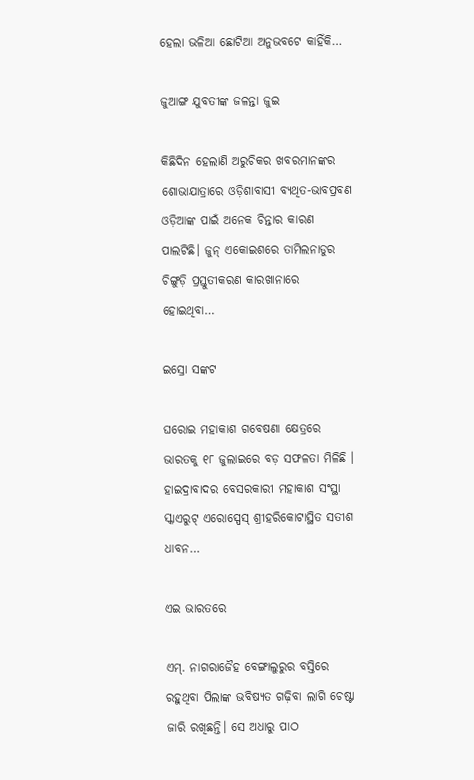ହେଲା ଭଳିଆ ଛୋଟିଆ ଅନୁଭବଟେ କାହିଁକି…

ଜୁଆଙ୍ଗ ଯୁବତୀଙ୍କ ଜଳନ୍ତା ଜୁଇ

କିଛିଦିନ ହେଲାଣି ଅରୁଚିକର ଖବରମାନଙ୍କର ଶୋଭାଯାତ୍ରାରେ ଓଡ଼ିଶାବାସୀ ବ୍ୟଥିତ-ଭାବପ୍ରବଣ ଓଡ଼ିଆଙ୍କ ପାଇଁ ଅନେକ ଚିନ୍ତାର କାରଣ ପାଲଟିଛି। ଜୁନ୍‌ ଏକୋଇଶରେ ତାମିଲନାଡୁର ଚିଙ୍ଗୁଡ଼ି ପ୍ରସ୍ତୁତୀକରଣ କାରଖାନାରେ ହୋଇଥିବା…

ଇସ୍ରୋ ସଙ୍କଟ

ଘରୋଇ ମହାକାଶ ଗବେଷଣା କ୍ଷେତ୍ରରେ ଭାରତକୁ ୧୮ ଜୁଲାଇରେ ବଡ଼ ସଫଳତା ମିଳିଛି । ହାଇଦ୍ରାବାଦର ବେସରକାରୀ ମହାକାଶ ସଂସ୍ଥା ସ୍କାଏରୁଟ୍‌ ଏରୋସ୍ପେସ୍‌ ଶ୍ରୀହରିକୋଟାସ୍ଥିତ ସତୀଶ ଧାବନ…

ଏଇ ଭାରତରେ

ଏମ୍‌. ନାଗରାଜୈହ ବେଙ୍ଗାଲୁରୁର ବସ୍ତିରେ ରହୁଥିବା ପିଲାଙ୍କ ଭବିଷ୍ୟତ ଗଢ଼ିବା ଲାଗି ଚେଷ୍ଟା ଜାରି ରଖିଛନ୍ତି। ସେ ଅଧାରୁ ପାଠ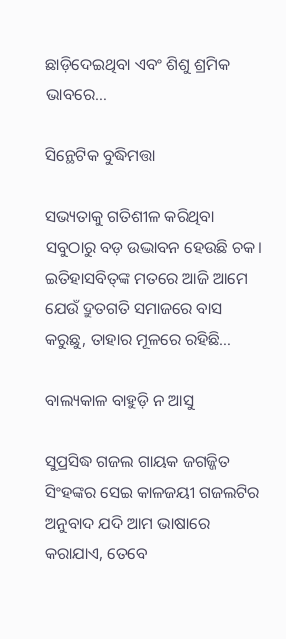ଛାଡ଼ିଦେଇଥିବା ଏବଂ ଶିଶୁ ଶ୍ରମିକ ଭାବରେ…

ସିନ୍ଥେଟିକ ବୁଦ୍ଧିମତ୍ତା

ସଭ୍ୟତାକୁ ଗତିଶୀଳ କରିଥିବା ସବୁଠାରୁ ବଡ଼ ଉଦ୍ଭାବନ ହେଉଛି ଚକ। ଇତିହାସବିତ୍‌ଙ୍କ ମତରେ ଆଜି ଆମେ ଯେଉଁ ଦ୍ରୁତଗତି ସମାଜରେ ବାସ କରୁଛୁ, ତାହାର ମୂଳରେ ରହିଛି…

ବାଲ୍ୟକାଳ ବାହୁଡ଼ି ନ ଆସୁ

ସୁପ୍ରସିଦ୍ଧ ଗଜଲ ଗାୟକ ଜଗଜ୍ଜିତ ସିଂହଙ୍କର ସେଇ କାଳଜୟୀ ଗଜଲଟିର ଅନୁବାଦ ଯଦି ଆମ ଭାଷାରେ କରାଯାଏ, ତେବେ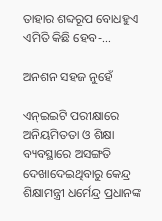ତାହାର ଶବ୍ଦରୂପ ବୋଧହୁଏ ଏମିତି କିଛି ହେବ-…

ଅନଶନ ସହଜ ନୁହେଁ

ଏନ୍‌ଇଇଟି ପରୀକ୍ଷାରେ ଅନିୟମିତତା ଓ ଶିକ୍ଷା ବ୍ୟବସ୍ଥାରେ ଅସଙ୍ଗତି ଦେଖାଦେଇଥିବାରୁ କେନ୍ଦ୍ର ଶିକ୍ଷାମନ୍ତ୍ରୀ ଧର୍ମେନ୍ଦ୍ର ପ୍ରଧାନଙ୍କ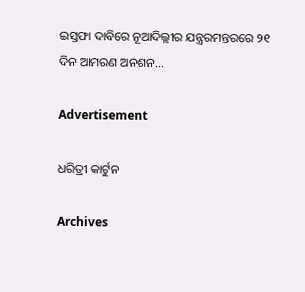ଇସ୍ତଫା ଦାବିରେ ନୂଆଦିଲ୍ଲୀର ଯନ୍ତ୍ରରମନ୍ତରରେ ୨୧ ଦିନ ଆମରଣ ଅନଶନ…

Advertisement

ଧରିତ୍ରୀ କାର୍ଟୁନ

Archives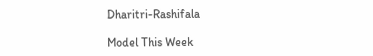Dharitri-Rashifala

Model This Week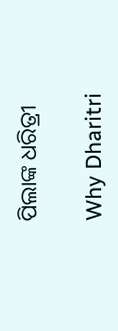ପିଲାଙ୍କ ଧରିତ୍ରୀ

Why Dharitri